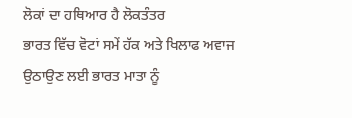ਲੋਕਾਂ ਦਾ ਹਥਿਆਰ ਹੈ ਲੋਕਤੰਤਰ
ਭਾਰਤ ਵਿੱਚ ਵੋਟਾਂ ਸਮੇਂ ਹੱਕ ਅਤੇ ਖਿਲਾਫ ਅਵਾਜ ਉਠਾਉਣ ਲਈ ਭਾਰਤ ਮਾਤਾ ਨੂੰ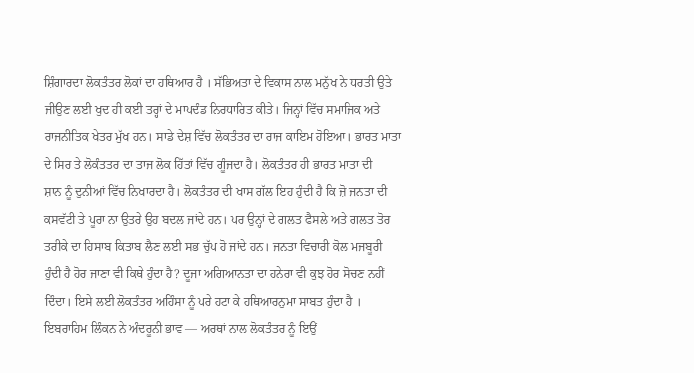ਸ਼ਿੰਗਾਰਦਾ ਲੋਕਤੰਤਰ ਲੋਕਾਂ ਦਾ ਹਥਿਆਰ ਹੈ । ਸੱਭਿਅਤਾ ਦੇ ਵਿਕਾਸ ਨਾਲ ਮਨੁੱਖ ਨੇ ਧਰਤੀ ਉਤੇ
ਜੀਉਣ ਲਈ ਖੁਦ ਹੀ ਕਈ ਤਰ੍ਹਾਂ ਦੇ ਮਾਪਦੰਡ ਨਿਰਧਾਰਿਤ ਕੀਤੇ। ਜਿਨ੍ਹਾਂ ਵਿੱਚ ਸਮਾਜਿਕ ਅਤੇ
ਰਾਜਨੀਤਿਕ ਖੇਤਰ ਮੁੱਖ ਹਨ। ਸਾਡੇ ਦੇਸ਼ ਵਿੱਚ ਲੋਕਤੰਤਰ ਦਾ ਰਾਜ ਕਾਇਮ ਹੋਇਆ। ਭਾਰਤ ਮਾਤਾ
ਦੇ ਸਿਰ ਤੇ ਲੋਕੰਤਤਰ ਦਾ ਤਾਜ ਲੋਕ ਹਿੱਤਾਂ ਵਿੱਚ ਗੂੰਜਦਾ ਹੈ। ਲੋਕਤੰਤਰ ਹੀ ਭਾਰਤ ਮਾਤਾ ਦੀ
ਸ਼ਾਨ ਨੂੰ ਦੁਨੀਆਂ ਵਿੱਚ ਨਿਖਾਰਦਾ ਹੈ। ਲੋਕਤੰਤਰ ਦੀ ਖਾਸ ਗੱਲ ਇਹ ਹੁੰਦੀ ਹੈ ਕਿ ਜ਼ੋ ਜਨਤਾ ਦੀ
ਕਸਵੱਟੀ ਤੇ ਪੂਰਾ ਨਾ ਉਤਰੇ ਉਹ ਬਦਲ ਜਾਂਦੇ ਹਨ। ਪਰ ਉਨ੍ਹਾਂ ਦੇ ਗਲਤ ਫੈਸਲੇ ਅਤੇ ਗਲਤ ਤੋਰ
ਤਰੀਕੇ ਦਾ ਹਿਸਾਬ ਕਿਤਾਬ ਲੈਣ ਲਈ ਸਭ ਚੁੱਪ ਹੋ ਜਾਂਦੇ ਹਨ। ਜਨਤਾ ਵਿਚਾਰੀ ਕੋਲ ਮਜਬੂਰੀ
ਹੁੰਦੀ ਹੈ ਹੋਰ ਜਾਣਾ ਵੀ ਕਿਥੇ ਹੁੰਦਾ ਹੈ? ਦੂਜਾ ਅਗਿਆਨਤਾ ਦਾ ਹਨੇਰਾ ਵੀ ਕੁਝ ਹੋਰ ਸੋਚਣ ਨਹੀਂ
ਦਿੰਦਾ। ਇਸੇ ਲਈ ਲੋਕਤੰਤਰ ਅਹਿੰਸਾ ਨੂੰ ਪਰੇ ਹਟਾ ਕੇ ਹਥਿਆਰਨੁਮਾ ਸਾਬਤ ਹੁੰਦਾ ਹੈ ।
ਇਬਰਾਹਿਮ ਲਿੰਕਨ ਨੇ ਅੰਦਰੂਨੀ ਭਾਵ — ਅਰਥਾਂ ਨਾਲ ਲੋਕਤੰਤਰ ਨੂੰ ਇਉਂ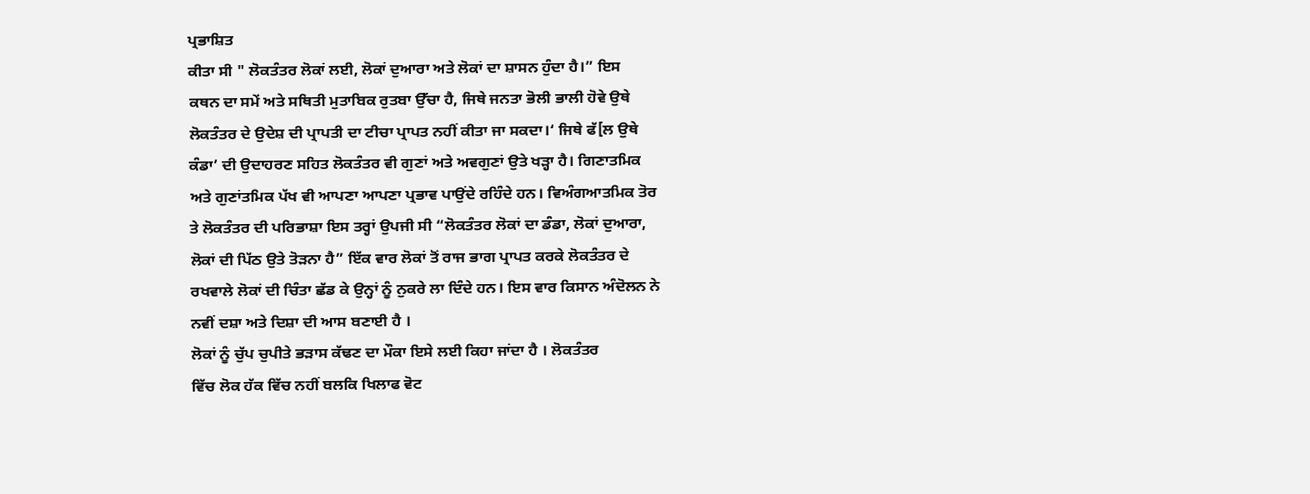ਪ੍ਰਭਾਸ਼ਿਤ
ਕੀਤਾ ਸੀ " ਲੋਕਤੰਤਰ ਲੋਕਾਂ ਲਈ, ਲੋਕਾਂ ਦੁਆਰਾ ਅਤੇ ਲੋਕਾਂ ਦਾ ਸ਼ਾਸਨ ਹੁੰਦਾ ਹੈ।” ਇਸ
ਕਥਨ ਦਾ ਸਮੇਂ ਅਤੇ ਸਥਿਤੀ ਮੁਤਾਬਿਕ ਰੁਤਬਾ ਉੱਚਾ ਹੈ, ਜਿਥੇ ਜਨਤਾ ਭੋਲੀ ਭਾਲੀ ਹੋਵੇ ਉਥੇ
ਲੋਕਤੰਤਰ ਦੇ ਉਦੇਸ਼ ਦੀ ਪ੍ਰਾਪਤੀ ਦਾ ਟੀਚਾ ਪ੍ਰਾਪਤ ਨਹੀਂ ਕੀਤਾ ਜਾ ਸਕਦਾ।‘ ਜਿਥੇ ਫੱ[ਲ ਉਥੇ
ਕੰਡਾ’ ਦੀ ਉਦਾਹਰਣ ਸਹਿਤ ਲੋਕਤੰਤਰ ਵੀ ਗੁਣਾਂ ਅਤੇ ਅਵਗੁਣਾਂ ਉਤੇ ਖੜ੍ਹਾ ਹੈ। ਗਿਣਾਤਮਿਕ
ਅਤੇ ਗੁਣਾਂਤਮਿਕ ਪੱਖ ਵੀ ਆਪਣਾ ਆਪਣਾ ਪ੍ਰਭਾਵ ਪਾਉਂਦੇ ਰਹਿੰਦੇ ਹਨ। ਵਿਅੰਗਆਤਮਿਕ ਤੋਰ
ਤੇ ਲੋਕਤੰਤਰ ਦੀ ਪਰਿਭਾਸ਼ਾ ਇਸ ਤਰ੍ਹਾਂ ਉਪਜੀ ਸੀ “ਲੋਕਤੰਤਰ ਲੋਕਾਂ ਦਾ ਡੰਡਾ, ਲੋਕਾਂ ਦੁਆਰਾ,
ਲੋਕਾਂ ਦੀ ਪਿੱਠ ਉਤੇ ਤੋੜਨਾ ਹੈ” ਇੱਕ ਵਾਰ ਲੋਕਾਂ ਤੋਂ ਰਾਜ ਭਾਗ ਪ੍ਰਾਪਤ ਕਰਕੇ ਲੋਕਤੰਤਰ ਦੇ
ਰਖਵਾਲੇ ਲੋਕਾਂ ਦੀ ਚਿੰਤਾ ਛੱਡ ਕੇ ਉਨ੍ਹਾਂ ਨੂੰ ਨੁਕਰੇ ਲਾ ਦਿੰਦੇ ਹਨ। ਇਸ ਵਾਰ ਕਿਸਾਨ ਅੰਦੋਲਨ ਨੇ
ਨਵੀਂ ਦਸ਼ਾ ਅਤੇ ਦਿਸ਼ਾ ਦੀ ਆਸ ਬਣਾਈ ਹੈ ।
ਲੋਕਾਂ ਨੂੰ ਚੁੱਪ ਚੁਪੀਤੇ ਭੜਾਸ ਕੱਢਣ ਦਾ ਮੌਕਾ ਇਸੇ ਲਈ ਕਿਹਾ ਜਾਂਦਾ ਹੈ । ਲੋਕਤੰਤਰ
ਵਿੱਚ ਲੋਕ ਹੱਕ ਵਿੱਚ ਨਹੀਂ ਬਲਕਿ ਖਿਲਾਫ ਵੋਟ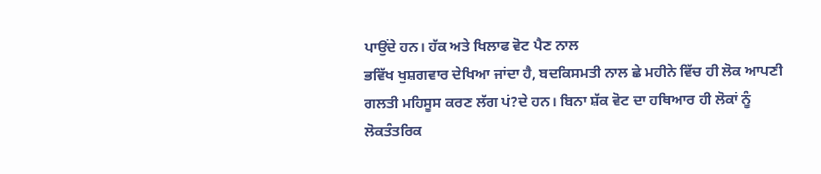ਪਾਉਂਦੇ ਹਨ। ਹੱਕ ਅਤੇ ਖਿਲਾਫ ਵੋਟ ਪੈਣ ਨਾਲ
ਭਵਿੱਖ ਖੁਸ਼ਗਵਾਰ ਦੇਖਿਆ ਜਾਂਦਾ ਹੈ, ਬਦਕਿਸਮਤੀ ਨਾਲ ਛੇ ਮਹੀਨੇ ਵਿੱਚ ਹੀ ਲੋਕ ਆਪਣੀ
ਗਲਤੀ ਮਹਿਸੂਸ ਕਰਣ ਲੱਗ ਪਂ?ਦੇ ਹਨ। ਬਿਨਾ ਸ਼ੱਕ ਵੋਟ ਦਾ ਹਥਿਆਰ ਹੀ ਲੋਕਾਂ ਨੂੰ
ਲੋਕਤੰਤਰਿਕ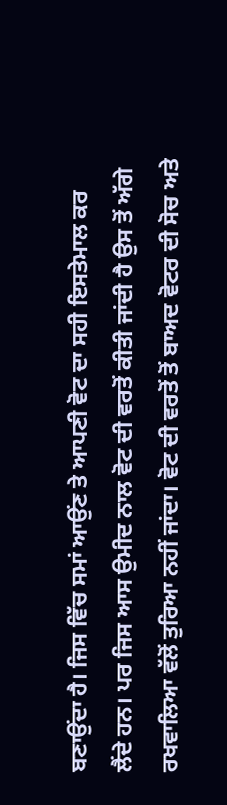ਬਣਾਉਂਦਾ ਹੈ। ਜਿਸ ਵਿੱਚ ਸਮਾਂ ਆਉਂਣ ਤੇ ਆਪਣੀ ਵੋਟ ਦਾ ਸਹੀ ਇਸਤੇਮਾਲ ਕਰ
ਲੈਂਦੇ ਹਨ। ਪਰ ਜਿਸ ਆਸ ਉਮੀਦ ਨਾਲ ਵੋਟ ਦੀ ਵਰਤੋਂ ਕੀਤੀ ਜਾਂਦੀ ਹੈ ਉਸ ਤੋਂ ਅੱਗੇ
ਰਖਵਾਲਿਆ ਵੱਲੋਂ ਤੁਰਿਆ ਨਹੀਂ ਜਾਂਦਾ। ਵੋਟ ਦੀ ਵਰਤੋਂ ਤੋਂ ਬਾਅਦ ਵੋਟਰ ਦੀ ਸੋਚ ਅਤੇ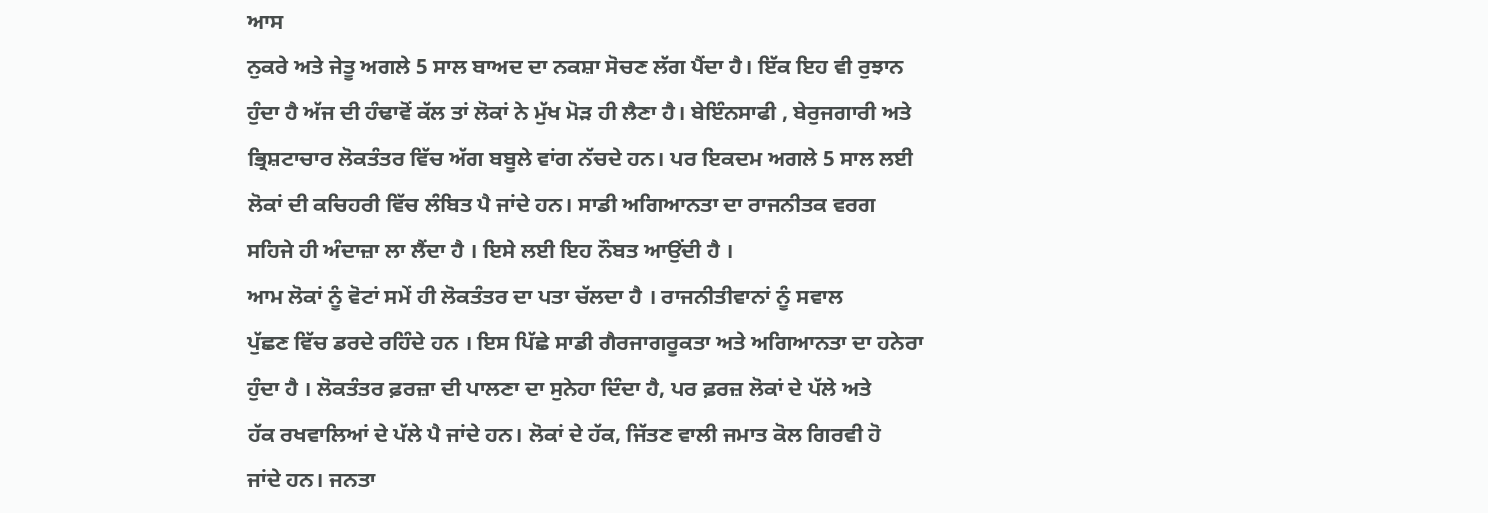ਆਸ
ਨੁਕਰੇ ਅਤੇ ਜੇਤੂ ਅਗਲੇ 5 ਸਾਲ ਬਾਅਦ ਦਾ ਨਕਸ਼ਾ ਸੋਚਣ ਲੱਗ ਪੈਂਦਾ ਹੈ। ਇੱਕ ਇਹ ਵੀ ਰੁਝਾਨ
ਹੁੰਦਾ ਹੈ ਅੱਜ ਦੀ ਹੰਢਾਵੋਂ ਕੱਲ ਤਾਂ ਲੋਕਾਂ ਨੇ ਮੁੱਖ ਮੋੜ ਹੀ ਲੈਣਾ ਹੈ। ਬੇਇੰਨਸਾਫੀ , ਬੇਰੁਜਗਾਰੀ ਅਤੇ
ਭ੍ਰਿਸ਼ਟਾਚਾਰ ਲੋਕਤੰਤਰ ਵਿੱਚ ਅੱਗ ਬਬੂਲੇ ਵਾਂਗ ਨੱਚਦੇ ਹਨ। ਪਰ ਇਕਦਮ ਅਗਲੇ 5 ਸਾਲ ਲਈ
ਲੋਕਾਂ ਦੀ ਕਚਿਹਰੀ ਵਿੱਚ ਲੰਬਿਤ ਪੈ ਜਾਂਦੇ ਹਨ। ਸਾਡੀ ਅਗਿਆਨਤਾ ਦਾ ਰਾਜਨੀਤਕ ਵਰਗ
ਸਹਿਜੇ ਹੀ ਅੰਦਾਜ਼ਾ ਲਾ ਲੈਂਦਾ ਹੈ । ਇਸੇ ਲਈ ਇਹ ਨੌਬਤ ਆਉਂਦੀ ਹੈ ।
ਆਮ ਲੋਕਾਂ ਨੂੰ ਵੋਟਾਂ ਸਮੇਂ ਹੀ ਲੋਕਤੰਤਰ ਦਾ ਪਤਾ ਚੱਲਦਾ ਹੈ । ਰਾਜਨੀਤੀਵਾਨਾਂ ਨੂੰ ਸਵਾਲ
ਪੁੱਛਣ ਵਿੱਚ ਡਰਦੇ ਰਹਿੰਦੇ ਹਨ । ਇਸ ਪਿੱਛੇ ਸਾਡੀ ਗੈਰਜਾਗਰੂਕਤਾ ਅਤੇ ਅਗਿਆਨਤਾ ਦਾ ਹਨੇਰਾ
ਹੁੰਦਾ ਹੈ । ਲੋਕਤੰਤਰ ਫ਼ਰਜ਼ਾ ਦੀ ਪਾਲਣਾ ਦਾ ਸੁਨੇਹਾ ਦਿੰਦਾ ਹੈ, ਪਰ ਫ਼ਰਜ਼ ਲੋਕਾਂ ਦੇ ਪੱਲੇ ਅਤੇ
ਹੱਕ ਰਖਵਾਲਿਆਂ ਦੇ ਪੱਲੇ ਪੈ ਜਾਂਦੇ ਹਨ। ਲੋਕਾਂ ਦੇ ਹੱਕ, ਜਿੱਤਣ ਵਾਲੀ ਜਮਾਤ ਕੋਲ ਗਿਰਵੀ ਹੋ
ਜਾਂਦੇ ਹਨ। ਜਨਤਾ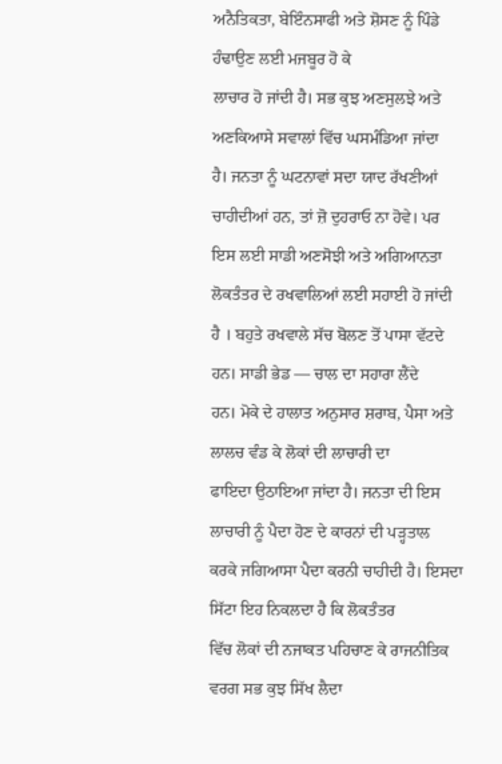ਅਨੈਤਿਕਤਾ, ਬੇਇੰਨਸਾਫੀ ਅਤੇ ਸ਼ੋਸਣ ਨੂੰ ਪਿੰਡੇ ਹੰਢਾਉਣ ਲਈ ਮਜਬੂਰ ਹੋ ਕੇ
ਲਾਚਾਰ ਹੋ ਜਾਂਦੀ ਹੈ। ਸਭ ਕੁਝ ਅਣਸੁਲਝੇ ਅਤੇ ਅਣਕਿਆਸੇ ਸਵਾਲਾਂ ਵਿੱਚ ਘਸਮੰਡਿਆ ਜਾਂਦਾ
ਹੈ। ਜਨਤਾ ਨੂੰ ਘਟਨਾਵਾਂ ਸਦਾ ਯਾਦ ਰੱਖਣੀਆਂ ਚਾਹੀਦੀਆਂ ਹਨ, ਤਾਂ ਜ਼ੋ ਦੁਹਰਾਓ ਨਾ ਹੋਵੇ। ਪਰ
ਇਸ ਲਈ ਸਾਡੀ ਅਣਸੋਝੀ ਅਤੇ ਅਗਿਆਨਤਾ ਲੋਕਤੰਤਰ ਦੇ ਰਖਵਾਲਿਆਂ ਲਈ ਸਹਾਈ ਹੋ ਜਾਂਦੀ
ਹੈ । ਬਹੁਤੇ ਰਖਵਾਲੇ ਸੱਚ ਬੋਲਣ ਤੋਂ ਪਾਸਾ ਵੱਟਦੇ ਹਨ। ਸਾਡੀ ਭੇਡ — ਚਾਲ ਦਾ ਸਹਾਰਾ ਲੈਂਦੇ
ਹਨ। ਮੋਕੇ ਦੇ ਹਾਲਾਤ ਅਨੁਸਾਰ ਸ਼ਰਾਬ, ਪੈਸਾ ਅਤੇ ਲਾਲਚ ਵੰਡ ਕੇ ਲੋਕਾਂ ਦੀ ਲਾਚਾਰੀ ਦਾ
ਫਾਇਦਾ ਉਠਾਇਆ ਜਾਂਦਾ ਹੈ। ਜਨਤਾ ਦੀ ਇਸ ਲਾਚਾਰੀ ਨੂੰ ਪੈਦਾ ਹੋਣ ਦੇ ਕਾਰਨਾਂ ਦੀ ਪੜ੍ਹਤਾਲ
ਕਰਕੇ ਜਗਿਆਸਾ ਪੈਦਾ ਕਰਨੀ ਚਾਹੀਦੀ ਹੈ। ਇਸਦਾ ਸਿੱਟਾ ਇਹ ਨਿਕਲਦਾ ਹੈ ਕਿ ਲੋਕਤੰਤਰ
ਵਿੱਚ ਲੋਕਾਂ ਦੀ ਨਜਾਕਤ ਪਹਿਚਾਣ ਕੇ ਰਾਜਨੀਤਿਕ ਵਰਗ ਸਭ ਕੁਝ ਸਿੱਖ ਲੈਦਾ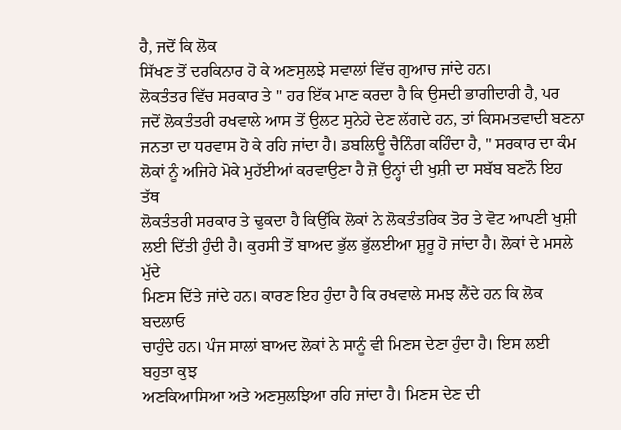ਹੈ, ਜਦੋਂ ਕਿ ਲੋਕ
ਸਿੱਖਣ ਤੋਂ ਦਰਕਿਨਾਰ ਹੋ ਕੇ ਅਣਸੁਲਝੇ ਸਵਾਲਾਂ ਵਿੱਚ ਗੁਆਚ ਜਾਂਦੇ ਹਨ।
ਲੋਕਤੰਤਰ ਵਿੱਚ ਸਰਕਾਰ ਤੇ " ਹਰ ਇੱਕ ਮਾਣ ਕਰਦਾ ਹੈ ਕਿ ਉਸਦੀ ਭਾਗੀਦਾਰੀ ਹੈ, ਪਰ
ਜਦੋਂ ਲੋਕਤੰਤਰੀ ਰਖਵਾਲੇ ਆਸ ਤੋਂ ਉਲਟ ਸੁਨੇਹੇ ਦੇਣ ਲੱਗਦੇ ਹਨ, ਤਾਂ ਕਿਸਮਤਵਾਦੀ ਬਣਨਾ
ਜਨਤਾ ਦਾ ਧਰਵਾਸ ਹੋ ਕੇ ਰਹਿ ਜਾਂਦਾ ਹੈ। ਡਬਲਿਊ ਚੈਨਿੰਗ ਕਹਿੰਦਾ ਹੈ, " ਸਰਕਾਰ ਦਾ ਕੰਮ
ਲੋਕਾਂ ਨੂੰ ਅਜਿਹੇ ਮੋਕੇ ਮੁਹੱਈਆਂ ਕਰਵਾਉਣਾ ਹੈ ਜ਼ੋ ਉਨ੍ਹਾਂ ਦੀ ਖੁਸ਼ੀ ਦਾ ਸਬੱਬ ਬਣਨੌ ਇਹ ਤੱਥ
ਲੋਕਤੰਤਰੀ ਸਰਕਾਰ ਤੇ ਢੁਕਦਾ ਹੈ ਕਿਉਂਕਿ ਲੋਕਾਂ ਨੇ ਲੋਕਤੰਤਰਿਕ ਤੋਰ ਤੇ ਵੋਟ ਆਪਣੀ ਖੁਸ਼ੀ
ਲਈ ਦਿੱਤੀ ਹੁੰਦੀ ਹੈ। ਕੁਰਸੀ ਤੋਂ ਬਾਅਦ ਭੁੱਲ ਭੁੱਲਈਆ ਸ਼ੁਰੂ ਹੋ ਜਾਂਦਾ ਹੈ। ਲੋਕਾਂ ਦੇ ਮਸਲੇ ਮੁੱਦੇ
ਮਿਣਸ ਦਿੱਤੇ ਜਾਂਦੇ ਹਨ। ਕਾਰਣ ਇਹ ਹੁੰਦਾ ਹੈ ਕਿ ਰਖਵਾਲੇ ਸਮਝ ਲੈਂਦੇ ਹਨ ਕਿ ਲੋਕ ਬਦਲਾਓ
ਚਾਹੁੰਦੇ ਹਨ। ਪੰਜ ਸਾਲਾਂ ਬਾਅਦ ਲੋਕਾਂ ਨੇ ਸਾਨੂੰ ਵੀ ਮਿਣਸ ਦੇਣਾ ਹੁੰਦਾ ਹੈ। ਇਸ ਲਈ ਬਹੁਤਾ ਕੁਝ
ਅਣਕਿਆਸਿਆ ਅਤੇ ਅਣਸੁਲਝਿਆ ਰਹਿ ਜਾਂਦਾ ਹੈ। ਮਿਣਸ ਦੇਣ ਦੀ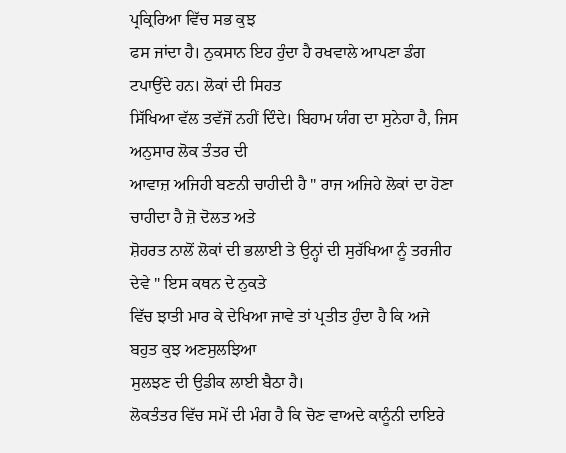ਪ੍ਰਕ੍ਰਿਰਿਆ ਵਿੱਚ ਸਭ ਕੁਝ
ਫਸ ਜਾਂਦਾ ਹੈ। ਨੁਕਸਾਨ ਇਹ ਹੁੰਦਾ ਹੈ ਰਖਵਾਲੇ ਆਪਣਾ ਡੰਗ ਟਪਾਉਂਦੇ ਹਨ। ਲੋਕਾਂ ਦੀ ਸਿਹਤ
ਸਿੱਖਿਆ ਵੱਲ ਤਵੱਜੋਂ ਨਹੀਂ ਦਿੰਦੇ। ਬਿਹਾਮ ਯੰਗ ਦਾ ਸੁਨੇਹਾ ਹੈ, ਜਿਸ ਅਨੁਸਾਰ ਲੋਕ ਤੰਤਰ ਦੀ
ਆਵਾਜ਼ ਅਜਿਹੀ ਬਣਨੀ ਚਾਹੀਦੀ ਹੈ " ਰਾਜ ਅਜਿਹੇ ਲੋਕਾਂ ਦਾ ਹੋਣਾ ਚਾਹੀਦਾ ਹੈ ਜ਼ੋ ਦੋਲਤ ਅਤੇ
ਸ਼ੋਹਰਤ ਨਾਲੋਂ ਲੋਕਾਂ ਦੀ ਭਲਾਈ ਤੇ ਉਨ੍ਹਾਂ ਦੀ ਸੁਰੱਖਿਆ ਨੂੰ ਤਰਜੀਹ ਦੇਵੇ " ਇਸ ਕਥਨ ਦੇ ਨੁਕਤੇ
ਵਿੱਚ ਝਾਤੀ ਮਾਰ ਕੇ ਦੇਖਿਆ ਜਾਵੇ ਤਾਂ ਪ੍ਰਤੀਤ ਹੁੰਦਾ ਹੈ ਕਿ ਅਜੇ ਬਹੁਤ ਕੁਝ ਅਣਸੁਲਝਿਆ
ਸੁਲਝਣ ਦੀ ਉਡੀਕ ਲਾਈ ਬੈਠਾ ਹੈ।
ਲੋਕਤੰਤਰ ਵਿੱਚ ਸਮੇਂ ਦੀ ਮੰਗ ਹੈ ਕਿ ਚੋਣ ਵਾਅਦੇ ਕਾਨੂੰਨੀ ਦਾਇਰੇ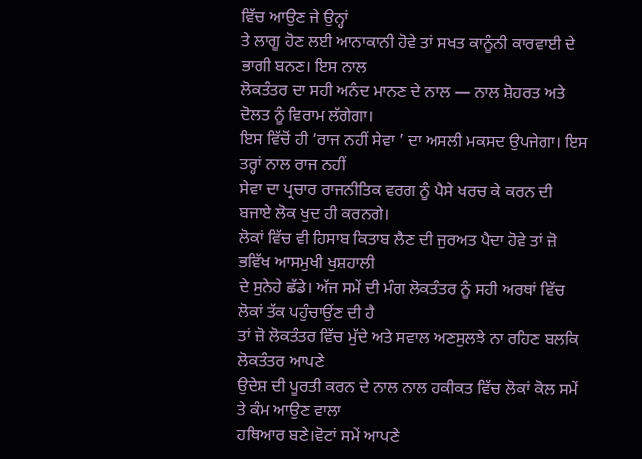ਵਿੱਚ ਆਉਣ ਜੇ ਉਨ੍ਹਾਂ
ਤੇ ਲਾਗੂ ਹੋਣ ਲਈ ਆਨਾਕਾਨੀ ਹੋਵੇ ਤਾਂ ਸਖਤ ਕਾਨੂੰਨੀ ਕਾਰਵਾਈ ਦੇ ਭਾਗੀ ਬਨਣ। ਇਸ ਨਾਲ
ਲੋਕਤੰਤਰ ਦਾ ਸਹੀ ਅਨੰਦ ਮਾਨਣ ਦੇ ਨਾਲ — ਨਾਲ ਸ਼ੋਹਰਤ ਅਤੇ ਦੋਲਤ ਨੂੰ ਵਿਰਾਮ ਲੱਗੇਗਾ।
ਇਸ ਵਿੱਚੋਂ ਹੀ ‘ਰਾਜ ਨਹੀਂ ਸੇਵਾ ’ ਦਾ ਅਸਲੀ ਮਕਸਦ ਉਪਜੇਗਾ। ਇਸ ਤਰ੍ਹਾਂ ਨਾਲ ਰਾਜ ਨਹੀਂ
ਸੇਵਾ ਦਾ ਪ੍ਰਚਾਰ ਰਾਜਨੀਤਿਕ ਵਰਗ ਨੂੰ ਪੈਸੇ ਖਰਚ ਕੇ ਕਰਨ ਦੀ ਬਜਾਏ ਲੋਕ ਖੁਦ ਹੀ ਕਰਨਗੇ।
ਲੋਕਾਂ ਵਿੱਚ ਵੀ ਹਿਸਾਬ ਕਿਤਾਬ ਲੈਣ ਦੀ ਜੁਰਅਤ ਪੈਦਾ ਹੋਵੇ ਤਾਂ ਜ਼ੋ ਭਵਿੱਖ ਆਸਮੁਖੀ ਖੁਸ਼ਹਾਲੀ
ਦੇ ਸੁਨੇਹੇ ਛੱਡੇ। ਅੱਜ ਸਮੇਂ ਦੀ ਮੰਗ ਲੋਕਤੰਤਰ ਨੂੰ ਸਹੀ ਅਰਥਾਂ ਵਿੱਚ ਲੋਕਾਂ ਤੱਕ ਪਹੁੰਚਾਉਂਣ ਦੀ ਹੈ
ਤਾਂ ਜ਼ੋ ਲੋਕਤੰਤਰ ਵਿੱਚ ਮੁੱਦੇ ਅਤੇ ਸਵਾਲ ਅਣਸੁਲਝੇ ਨਾ ਰਹਿਣ ਬਲਕਿ ਲੋਕਤੰਤਰ ਆਪਣੇ
ਉਦੇਸ਼ ਦੀ ਪੂਰਤੀ ਕਰਨ ਦੇ ਨਾਲ ਨਾਲ ਹਕੀਕਤ ਵਿੱਚ ਲੋਕਾਂ ਕੋਲ ਸਮੇਂ ਤੇ ਕੰਮ ਆਉਣ ਵਾਲਾ
ਹਥਿਆਰ ਬਣੇ।ਵੋਟਾਂ ਸਮੇਂ ਆਪਣੇ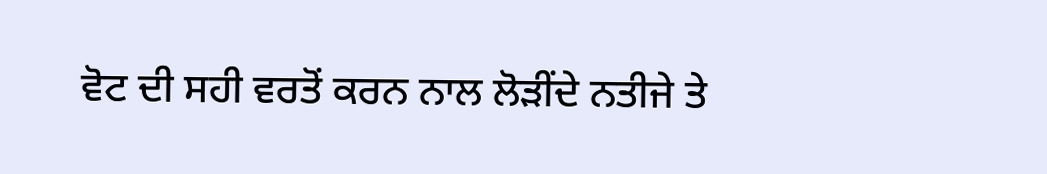ਵੋਟ ਦੀ ਸਹੀ ਵਰਤੋਂ ਕਰਨ ਨਾਲ ਲੋੜੀਂਦੇ ਨਤੀਜੇ ਤੇ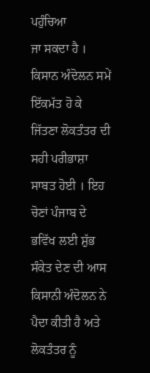ਪਹੁੰਚਿਆ
ਜਾ ਸਕਦਾ ਹੈ । ਕਿਸਾਨ ਅੰਦੋਲਨ ਸਮੇਂ ਇੱਕਮੱਤ ਹੋ ਕੇ ਜਿੱਤਣਾ ਲੋਕਤੰਤਰ ਦੀ ਸਹੀ ਪਰੀਭਾਸ਼ਾ
ਸਾਬਤ ਹੋਈ । ਇਹ ਚੋਣਾਂ ਪੰਜਾਬ ਦੇ ਭਵਿੱਖ ਲਈ ਸ਼ੁੱਭ ਸੰਕੇਤ ਦੇਣ ਦੀ ਆਸ ਕਿਸਾਨੀ ਅੰਦੋਲਨ ਨੇ
ਪੈਦਾ ਕੀਤੀ ਹੈ ਅਤੇ ਲੋਕਤੰਤਰ ਨੂੰ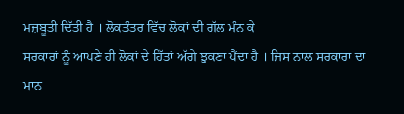ਮਜ਼ਬੂਤੀ ਦਿੱਤੀ ਹੈ । ਲੋਕਤੰਤਰ ਵਿੱਚ ਲੋਕਾਂ ਦੀ ਗੱਲ ਮੰਨ ਕੇ
ਸਰਕਾਰਾਂ ਨੂੰ ਆਪਣੇ ਹੀ ਲੋਕਾਂ ਦੇ ਹਿੱਤਾਂ ਅੱਗੇ ਝੁਕਣਾ ਪੈਂਦਾ ਹੈ । ਜਿਸ ਨਾਲ ਸਰਕਾਰਾ ਦਾ ਮਾਨ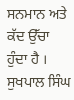ਸਨਮਾਨ ਅਤੇ ਕੱਦ ਉੱਚਾ ਹੁੰਦਾ ਹੈ ।
ਸੁਖਪਾਲ ਸਿੰਘ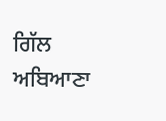ਗਿੱਲ ਅਬਿਆਣਾ